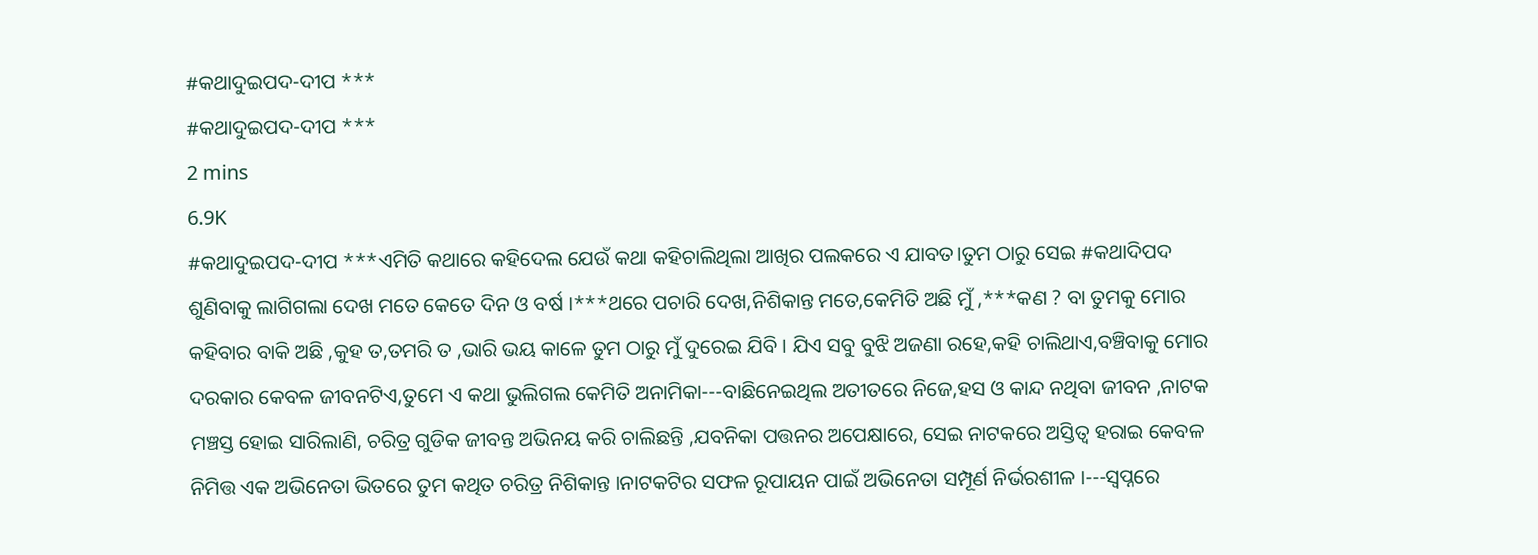#କଥାଦୁଇପଦ-ଦୀପ ***
#କଥାଦୁଇପଦ-ଦୀପ ***
2 mins
6.9K
#କଥାଦୁଇପଦ-ଦୀପ ***ଏମିତି କଥାରେ କହିଦେଲ ଯେଉଁ କଥା କହିଚାଲିଥିଲା ଆଖିର ପଲକରେ ଏ ଯାବତ।ତୁମ ଠାରୁ ସେଇ #କଥାଦିପଦ ଶୁଣିବାକୁ ଲାଗିଗଲା ଦେଖ ମତେ କେତେ ଦିନ ଓ ବର୍ଷ ।***ଥରେ ପଚାରି ଦେଖ,ନିଶିକାନ୍ତ ମତେ,କେମିତି ଅଛି ମୁଁ ,***କଣ ? ବା ତୁମକୁ ମୋର କହିବାର ବାକି ଅଛି ,କୁହ ତ,ତମରି ତ ,ଭାରି ଭୟ କାଳେ ତୁମ ଠାରୁ ମୁଁ ଦୁରେଇ ଯିବି । ଯିଏ ସବୁ ବୁଝି ଅଜଣା ରହେ,କହି ଚାଲିଥାଏ,ବଞ୍ଚିବାକୁ ମୋର ଦରକାର କେବଳ ଜୀବନଟିଏ,ତୁମେ ଏ କଥା ଭୁଲିଗଲ କେମିତି ଅନାମିକା---ବାଛିନେଇଥିଲ ଅତୀତରେ ନିଜେ,ହସ ଓ କାନ୍ଦ ନଥିବା ଜୀବନ ,ନାଟକ ମଞ୍ଚସ୍ତ ହୋଇ ସାରିଲାଣି, ଚରିତ୍ର ଗୁଡିକ ଜୀବନ୍ତ ଅଭିନୟ କରି ଚାଲିଛନ୍ତି ,ଯବନିକା ପତ୍ତନର ଅପେକ୍ଷାରେ, ସେଇ ନାଟକରେ ଅସ୍ତିତ୍ୱ ହରାଇ କେବଳ ନିମିତ୍ତ ଏକ ଅଭିନେତା ଭିତରେ ତୁମ କଥିତ ଚରିତ୍ର ନିଶିକାନ୍ତ ।ନାଟକଟିର ସଫଳ ରୂପାୟନ ପାଇଁ ଅଭିନେତା ସମ୍ପୂର୍ଣ ନିର୍ଭରଶୀଳ ।---ସ୍ୱପ୍ନରେ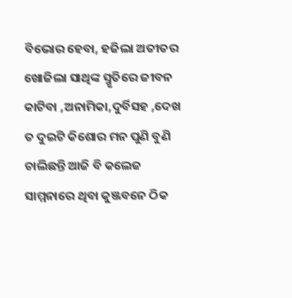ବିଭୋର ହେବା, ହଜିଲା ଅତୀତର ଖୋଜିଲା ସାଥିଙ୍କ ସ୍ମୃତିରେ ଜୀବନ କାଟିବା ,ଅନାମିକା,ଦୁର୍ବିସହ ,ଦେଖ ତ ଦୁଇଟି କିଶୋର ମନ ପୁଣି ବୁଣି ଚାଲିଛନ୍ତି ଆଜି ବି କଲେଜ ସାମ୍ମନାରେ ଥିବା କୁଞ୍ଜବନେ ଠିକ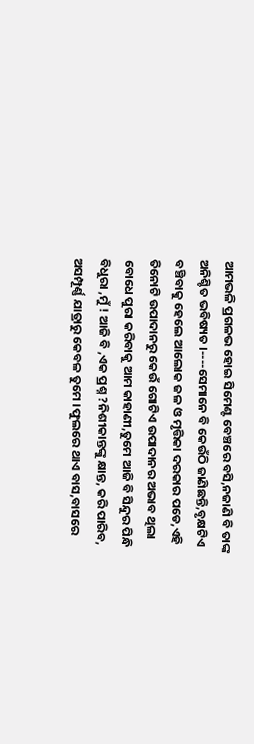ଆମଭଳି ପ୍ରଗଳଭ ହୋଇ ସିମେଣ୍ଟ ବେଞ୍ଚରେ ବସି,ନଜାଣି ବି ତାଙ୍କ ଅନିଶ୍ଚିତ ଭବିଷ୍ୟତ ।----ସେମାନେ ବି କେଉଁଠି ଜାଣିଛନ୍ତି,ବୃକ୍ଷଟିଏ ବଞ୍ଚିବାକୁ ହେଲେ ଆଲୋକ ଜଳ ଓ ମୃତ୍ତିକା ଦରକାର ପଡେ,ଏହି ତିନୋଟି ଉପାଦାନରୁ କେଉଁ ଗୋଟିଏ ଉପାଦାନର ଅଭାବ ଥିଲା ବୋଧେ ପୁରା କରିବାକୁ ଆମ କାହାଣୀ,ତୁମେ ଆଜି ବି ସିନ୍ଦୁର ପିନ୍ଧି ବିଧୁରା ,ମୁଁ ! ଆଜି ବି ,ଏକ ପ୍ରଶ୍ନ ?ନିଶୀକାନ୍ତଙ୍କୁ କ୍ଷାନ୍ତ, କରି ପାରିବ, ଅସମ୍ପୂର୍ଣ୍ଣ ଯାତ୍ରାରୁ କେବଳ ତୁମେ ।ଫୁଲରେ ଥାଏ ବାସ,ବାସରେ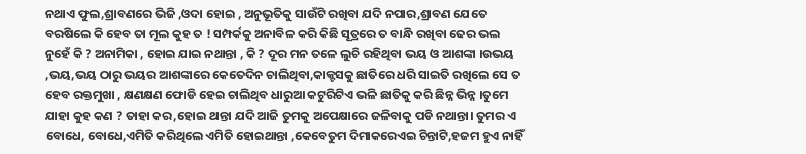ନଥାଏ ଫୁଲ,ଶ୍ରାବଣରେ ଭିଜି ,ଓଦା ହୋଇ , ଅନୁଭୂତିକୁ ସାଉଁଟି ରଖିବା ଯଦି ନପାର,ଶ୍ରାବଣ ଯେତେ ବରଷିଲେ କି ହେବ ତା ମୂଲ କୁହ ତ ! ସମ୍ପର୍କକୁ ଅନାବିଳ କରି କିଛି ସୂତ୍ରରେ ତ ବାନ୍ଧି ରଖିବା ଢେର ଭଲ ନୁହେଁ କି ? ଅନାମିକା , ହୋଇ ଯାଇ ନଥାନ୍ତା , କି ? ଦୂର ମନ ତଳେ ଲୁଚି ରହିଥିବା ଭୟ ଓ ଆଶଙ୍କା ।ଉଭୟ ,ଭୟ,ଭୟ ଠାରୁ ଭୟର ଆଶଙ୍କାରେ କେତେଦିନ ଚାଲିଥିବା,କାକ୍ଟସକୁ ଛାତିରେ ଧରି ସାଇତି ରଖିଲେ ସେ ତ ହେବ ରକ୍ତମୁଖା , କ୍ଷଣକ୍ଷଣ ଫୋଡି ହେଇ ଚାଲିଥିବ ଧାରୁଆ କଟୁରିଟିଏ ଭଳି ଛାତିକୁ କରି ଛିନ୍ନ ଭିନ୍ନ ।ତୁମେ ଯାହା କୁହ କଣ ? ତାହା କର,ହୋଇ ଥାନ୍ତା ଯଦି ଆଜି ତୁମକୁ ଅପେକ୍ଷାରେ ଜଳିବାକୁ ପଡି ନଥାନ୍ତା। ତୁମର ଏ ବୋଧେ, ବୋଧେ,ଏମିତି କରିଥିଲେ ଏମିତି ହୋଇଥାନ୍ତା ,କେବେତୁମ ଦିମାକରେଏଇ ଚିନ୍ତାଟି,ହଜମ ହୁଏ ନାହିଁ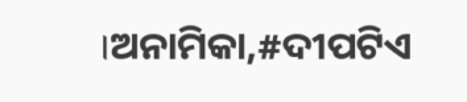।ଅନାମିକା,#ଦୀପଟିଏ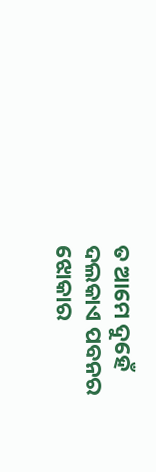ତ ଆମେ ଦୁହେଁ ଦଲକାଏ ପବନର ଝୋକାର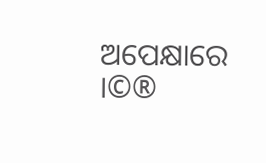ଅପେକ୍ଷାରେ ।©®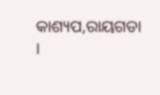କାଶ୍ୟପ,ରାୟଗଡା ।